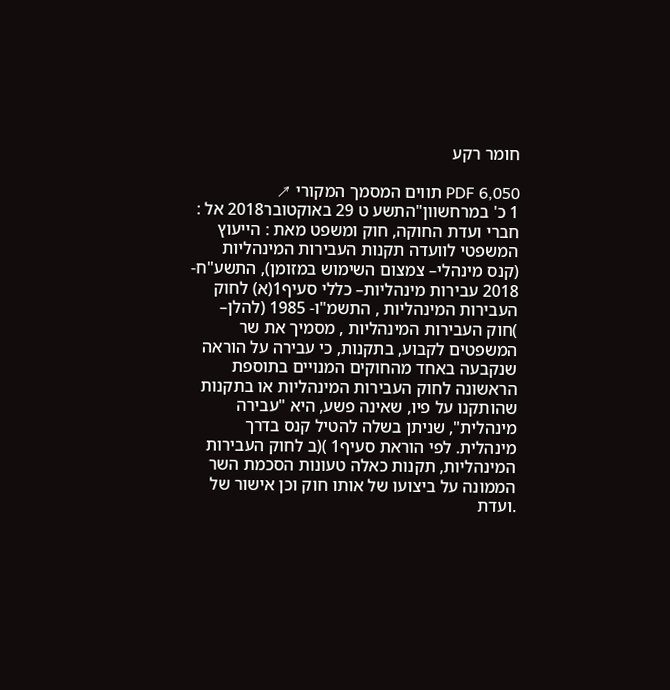חומר רקע

PDF 6,050 תווים המסמך המקורי ↗
1 כ' במרחשוון"התשע ט 29 באוקטובר2018 אל : חברי ועדת החוקה, חוק ומשפט מאת : הייעוץ המשפטי לוועדה תקנות העבירות המינהליות (קנס מינהלי– צמצום השימוש במזומן), התשע"ח- 2018 עבירות מינהליות– כללי סעיף1(א) לחוק העבירות המינהליות , התשמ"ו- 1985 (להלן– )חוק העבירות המינהליות , מסמיך את שר המשפטים לקבוע, בתקנות, כי עבירה על הוראה שנקבעה באחד מהחוקים המנויים בתוספת הראשונה לחוק העבירות המינהליות או בתקנות שהותקנו על פיו, שאינה פשע, היא "עבירה מינהלית", שניתן בשלה להטיל קנס בדרך מינהלית. לפי הוראת סעיף1 )(ב לחוק העבירות המינהליות, תקנות כאלה טעונות הסכמת השר הממונה על ביצועו של אותו חוק וכן אישור של .ועדת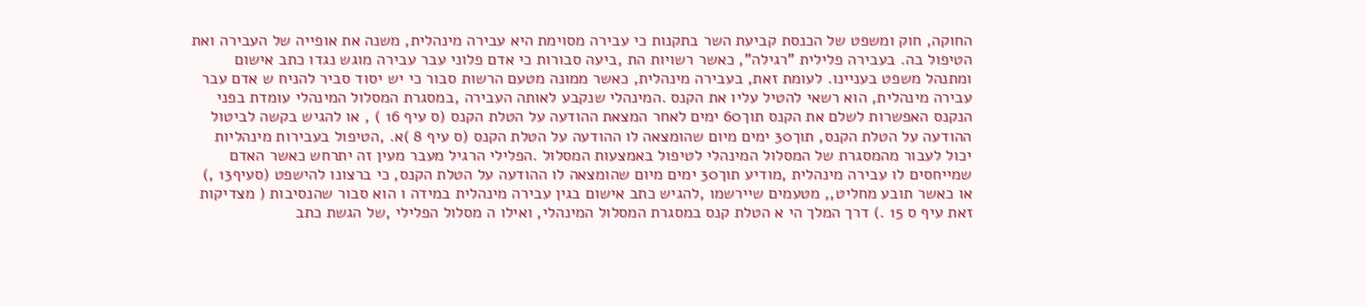החוקה, חוק ומשפט של הכנסת קביעת השר בתקנות כי עבירה מסוימת היא עבירה מינהלית, משנה את אופייה של העבירה ואת הטיפול בה. בעבירה פלילית "רגילה", כאשר רשויות הת ,ביעה סבורות כי אדם פלוני עבר עבירה מוגש נגדו כתב אישום ומתנהל משפט בעניינו. לעומת זאת, בעבירה מינהלית, כאשר ממונה מטעם הרשות סבור כי יש יסוד סביר להניח ש אדם עבר עבירה מינהלית, הוא רשאי להטיל עליו את הקנס .המינהלי שנקבע לאותה העבירה ,במסגרת המסלול המינהלי עומדת בפני הנקנס האפשרות לשלם את הקנס תוך60 ימים לאחר המצאת ההודעה על הטלת הקנס (ס עיף 16 ) , או להגיש בקשה לביטול ההודעה על הטלת הקנס, תוך30 ימים מיום שהומצאה לו ההודעה על הטלת הקנס (ס עיף 8 )א. ,הטיפול בעבירות מינהליות יכול לעבור מהמסגרת של המסלול המינהלי לטיפול באמצעות המסלול .הפלילי הרגיל מעבר מעין זה יתרחש כאשר האדם שמייחסים לו עבירה מינהלית ,מודיע תוך30 ימים מיום שהומצאה לו ההודעה על הטלת הקנס, כי ברצונו להישפט (סעיף13 ,) או כאשר תובע מחליט,, מטעמים שיירשמו ,להגיש כתב אישום בגין עבירה מינהלית במידה ו הוא סבור שהנסיבות ( מצדיקות זאת עיף ס 15 .) דרך המלך הי א הטלת קנס במסגרת המסלול המינהלי, ואילו ה מסלול הפלילי ,של הגשת כתב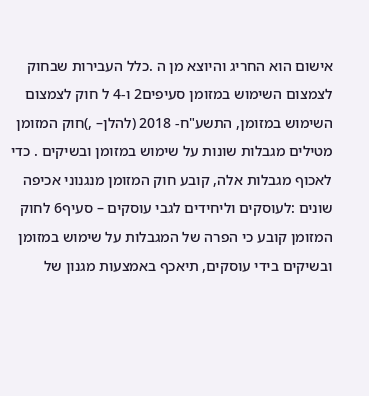אישום הוא החריג והיוצא מן ה .כלל העבירות שבחוק לצמצום השימוש במזומן סעיפים2 ו-4 ל חוק לצמצום השימוש במזומן, התשע"ח- 2018 (להלן– ,)חוק המזומן מטילים מגבלות שונות על שימוש במזומן ובשיקים . כדי לאכוף מגבלות אלה, קובע חוק המזומן מנגנוני אכיפה שונים :לעוסקים וליחידים לגבי עוסקים – סעיף6 לחוק המזומן קובע כי הפרה של המגבלות על שימוש במזומן ובשיקים בידי עוסקים, תיאכף באמצעות מגנון של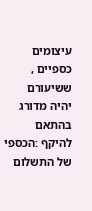עיצומים כספיים , ששיעורם יהיה מדורג בהתאם להיקף :הכספי של התשלום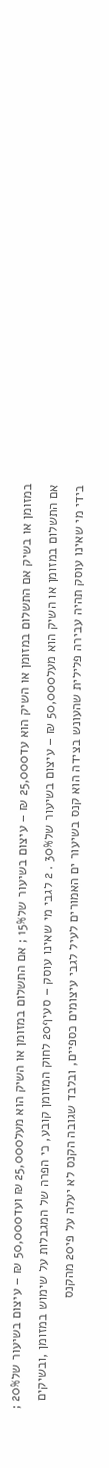במזומן או בשיק אם התשלום במזומן או השיק הוא עד25,000 ₪ – עיצום בשיעור של15% ; אם התשלום במזומן או השיק הוא מעל25,000 ₪ ועד50,000 ₪ – עיצום בשיעור של20% ; אם התשלום במזומן או השיק הוא מעל50,000 ₪ – עיצום בשיעור של30% . 2 לגבי מי שאינו עוסק – סעיף20 לחוק המזומן קובע, כי הפרה של המגבלות על שימוש במזומן ,ובשיקים בידי מי שאינו עוסק תהיה עבירה פלילית שהעונש בצידה הוא קנס בשיעור ים האמורים לעיל לגבי עיצומים כספיים, ובלבד שגובה הקנס לא יעלה על פי20 מהקנס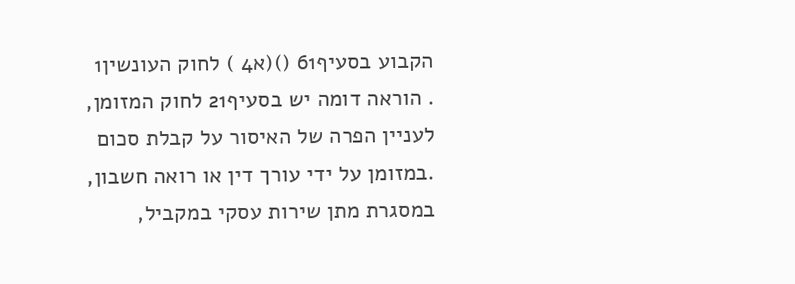הקבוע בסעיף61 ()(א4 ) לחוק העונשין1 . הוראה דומה יש בסעיף21 לחוק המזומן, לעניין הפרה של האיסור על קבלת סכום .במזומן על ידי עורך דין או רואה חשבון, במסגרת מתן שירות עסקי במקביל,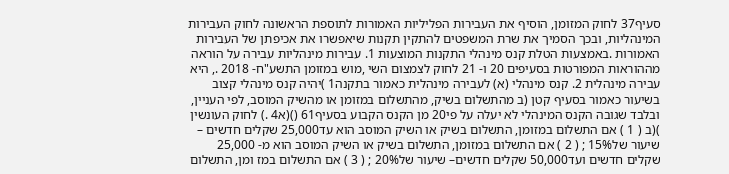סעיף37 לחוק המזומן, הוסיף את העבירות הפליליות האמורות לתוספת הראשונה לחוק העבירות המינהליות, ובכך הסמיך את שרת המשפטים להתקין תקנות שיאפשרו את אכיפתן של העבירות האמורות .באמצעות הטלת קנס מינהלי התקנות המוצעות 1. עבירות מינהליות עבירה על הוראה מההוראות המפורטות בסעיפים 20 ו- 21 לחוק לצמצום השי ,מוש במזומן התשע"ח- 2018 ., היא עבירה מינהלית 2. קנס מינהלי (א) לעבירה מינהלית כאמור בתקנה1 )יהיה קנס מינהלי קצוב בשיעור כאמור בסעיף קטן (ב מהתשלום בשיק, מהתשלום במזומן או מהשיק המוסב, לפי העניין, ובלבד שגובה הקנס המינהלי לא יעלה על פי20 מן הקנס הקבוע בסעיף61 ()(א4 .) לחוק העונשין )(ב ( 1 ) אם התשלום במזומן, התשלום בשיק או השיק המוסב הוא עד25,000 שקלים חדשים – שיעור של15% ; ( 2 ) אם התשלום במזומן, התשלום בשיק או השיק המוסב הוא מ- 25,000 שקלים חדשים ועד50,000 שקלים חדשים– שיעור של20% ; ( 3 ) אם התשלום במז ומן, התשלום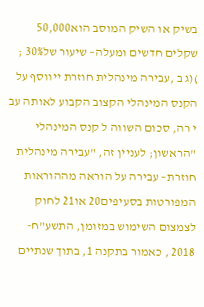בשיק או השיק המוסב הוא50,000 שקלים חדשים ומעלה– שיעור של30% ; )(ג ב ,עבירה מינהלית חוזרת ייווסף על הקנס המינהלי הקצוב הקבוע לאותה עב י רה, סכום השווה ל קנס המינהלי "הראשון; לעניין זה, "עבירה מינהלית חוזרת– עבירה על הוראה מההוראות המפורטות בסעיפים20 או21 לחוק לצמצום השימוש במזומן, התשע"ח- 2018 , כאמור בתקנה 1, בתוך שנתיים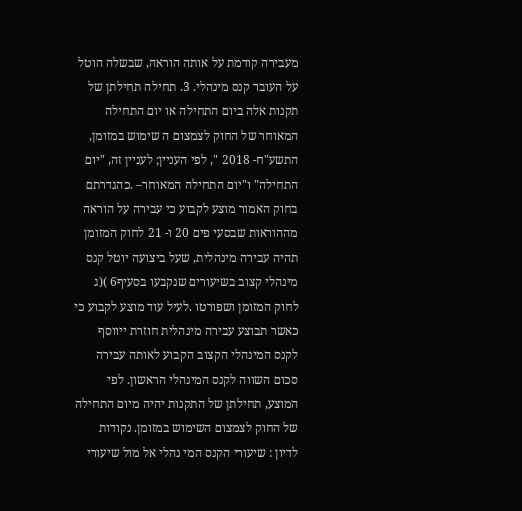מעבירה קודמת על אותה הוראה, שבשלה הוטל על העובר קנס מינהלי. 3. תחילה תחילתן של תקנות אלה ביום התחילה או יום התחילה המאוחר של החוק לצמצום ה שימוש במזומן, התשע"ח- 2018 ", לפי העניין; לעניין זה, "יום התחילה" ו"יום התחילה המאוחר– .כהגדרתם בחוק האמור מוצע לקבוע כי עבירה על הוראה מההוראות שבסעי פים 20 ו- 21 לחוק המזומן תהיה עבירה מינהלית, שעל ביצועה יוטל קנס מינהלי קצוב בשיעורים שנקבעו בסעיף6 )(ג לחוק המזומן ושפורטו .לעיל עוד מוצע לקבוע כי כאשר תבוצע עבירה מינהלית חוזרת ייווסף לקנס המינהלי הקצוב הקבוע לאותה עבירה סכום השווה לקנס המינהלי הראשון. לפי המוצע, תחילתן של התקנות יהיה מיום התחילה של החוק לצמצום השימוש במזומן. נקודות לדיון : שיעורי הקנס המי נהלי אל מול שיעורי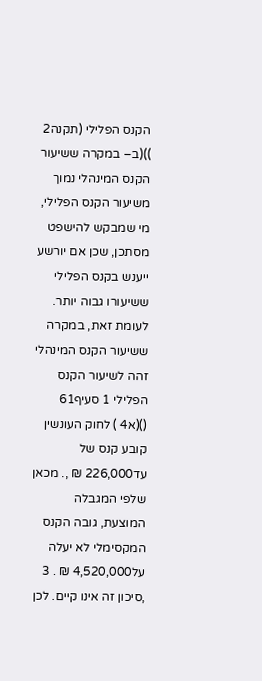הקנס הפלילי (תקנה2 ))(ב– במקרה ששיעור הקנס המינהלי נמוך משיעור הקנס הפלילי, מי שמבקש להישפט מסתכן, שכן אם יורשע ייענש בקנס הפלילי ששיעורו גבוה יותר. לעומת זאת, במקרה ששיעור הקנס המינהלי זהה לשיעור הקנס הפלילי 1 סעיף61 ()(א4 ) לחוק העונשין קובע קנס של עד226,000 ₪ ,. מכאן שלפי המגבלה המוצעת, גובה הקנס המקסימלי לא יעלה על4,520,000 ₪ . 3 ,סיכון זה אינו קיים. לכן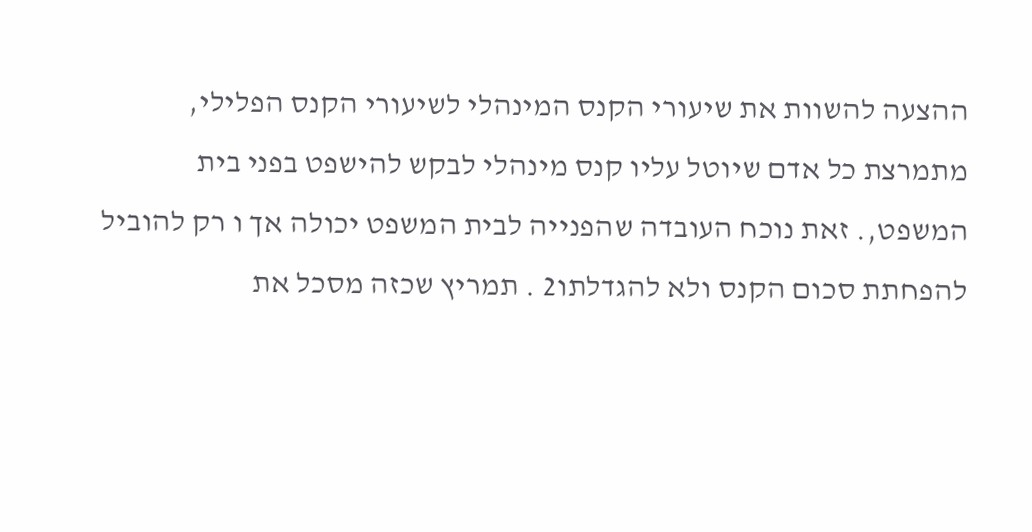ההצעה להשוות את שיעורי הקנס המינהלי לשיעורי הקנס הפלילי, מתמרצת כל אדם שיוטל עליו קנס מינהלי לבקש להישפט בפני בית המשפט,. זאת נוכח העובדה שהפנייה לבית המשפט יכולה אך ו רק להוביל להפחתת סכום הקנס ולא להגדלתו2 . תמריץ שכזה מסכל את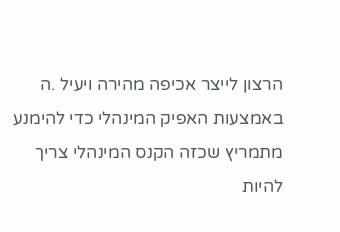הרצון לייצר אכיפה מהירה ויעיל .ה באמצעות האפיק המינהלי כדי להימנע מתמריץ שכזה הקנס המינהלי צריך להיות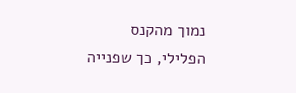נמוך מהקנס הפלילי, כך שפנייה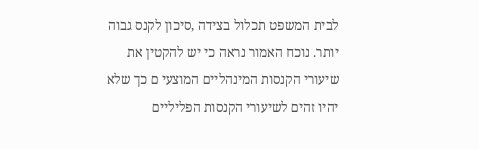לבית המשפט תכלול בצידה ,סיכון לקנס גבוה יותר. נוכח האמור נראה כי יש להקטין את שיעורי הקנסות המינהליים המוצעי ם כך שלא יהיו זהים לשיעורי הקנסות הפליליים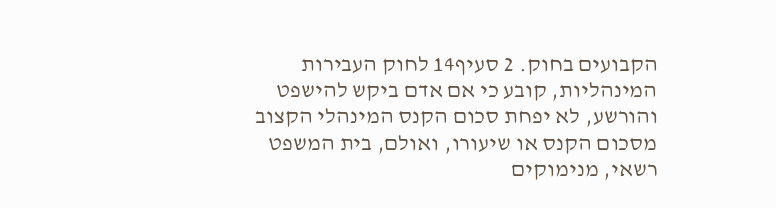הקבועים בחוק. 2 סעיף14 לחוק העבירות המינהליות, קובע כי אם אדם ביקש להישפט והורשע, לא יפחת סכום הקנס המינהלי הקצוב מסכום הקנס או שיעורו, ואולם, בית המשפט רשאי, מנימוקים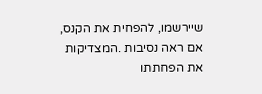שיירשמו, להפחית את הקנס, אם ראה נסיבות .המצדיקות את הפחתתו